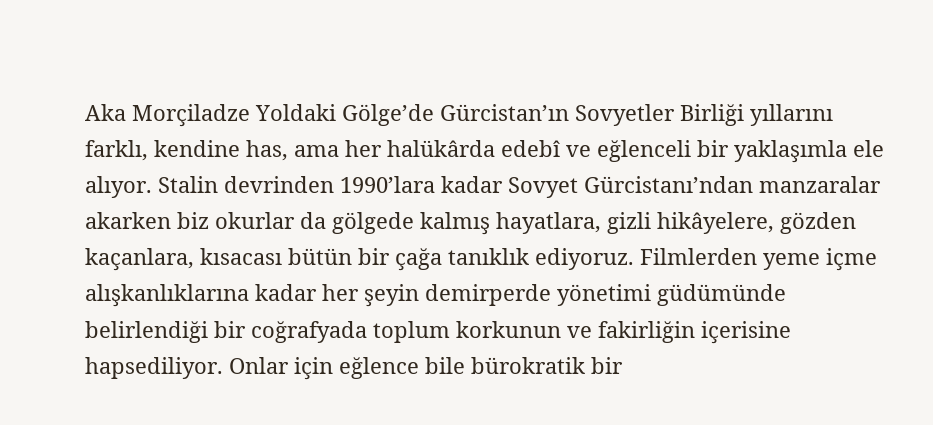Aka Morçiladze Yoldaki Gölge’de Gürcistan’ın Sovyetler Birliği yıllarını farklı, kendine has, ama her halükârda edebî ve eğlenceli bir yaklaşımla ele alıyor. Stalin devrinden 1990’lara kadar Sovyet Gürcistanı’ndan manzaralar akarken biz okurlar da gölgede kalmış hayatlara, gizli hikâyelere, gözden kaçanlara, kısacası bütün bir çağa tanıklık ediyoruz. Filmlerden yeme içme alışkanlıklarına kadar her şeyin demirperde yönetimi güdümünde belirlendiği bir coğrafyada toplum korkunun ve fakirliğin içerisine hapsediliyor. Onlar için eğlence bile bürokratik bir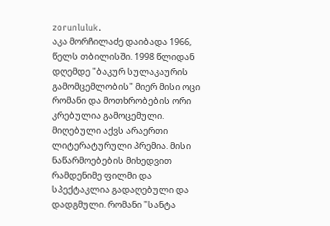zorunluluk.
აკა მორჩილაძე დაიბადა 1966, წელს თბილისში. 1998 წლიდან დღემდე "ბაკურ სულაკაურის გამომცემლობის" მიერ მისი ოცი რომანი და მოთხრობების ორი კრებულია გამოცემული. მიღებული აქვს არაერთი ლიტერატურული პრემია. მისი ნაწარმოებების მიხედვით რამდენიმე ფილმი და სპექტაკლია გადაღებული და დადგმული. რომანი "სანტა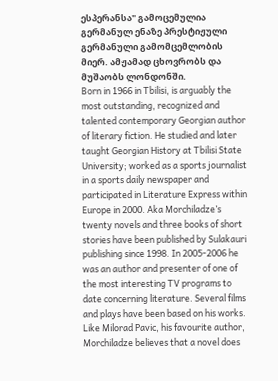ესპერანსა" გამოცემულია გერმანულ ენაზე პრესტიჟული გერმანული გამომცემლობის მიერ. ამჟამად ცხოვრობს და მუშაობს ლონდონში.
Born in 1966 in Tbilisi, is arguably the most outstanding, recognized and talented contemporary Georgian author of literary fiction. He studied and later taught Georgian History at Tbilisi State University; worked as a sports journalist in a sports daily newspaper and participated in Literature Express within Europe in 2000. Aka Morchiladze’s twenty novels and three books of short stories have been published by Sulakauri publishing since 1998. In 2005-2006 he was an author and presenter of one of the most interesting TV programs to date concerning literature. Several films and plays have been based on his works. Like Milorad Pavic, his favourite author, Morchiladze believes that a novel does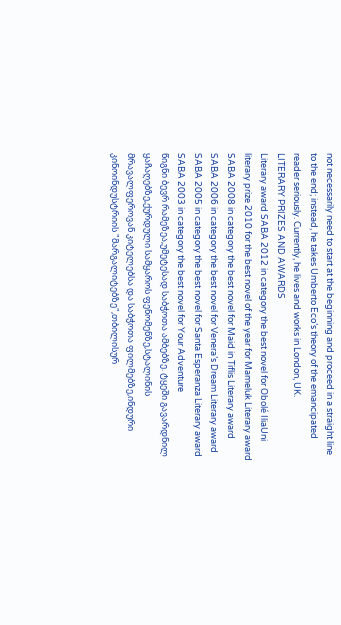not necessarily need to start at the beginning and proceed in a straight line to the end; instead, he takes Umberto Eco’s theory of the emancipated reader seriously. Currently, he lives and works in London, UK.
LITERARY PRIZES AND AWARDS
Literary award SABA 2012 in category the best novel for Obolé IliaUni literary prize 2010 for the best novel of the year for Mameluk Literary award SABA 2008 in category the best novel for Maid in Tiflis Literary award SABA 2006 in category the best novel for Venera’s Dream Literary award SABA 2005 in category the best novel for Santa Esperanza Literary award SABA 2003 in category the best novel for Your Adventure
წიგნი ბევრ რამეზეა,უმეტესად საბჭოთა ამბებზე. ტყეში გავარდნილ ყაჩაღებზე,ქურდული სამყაროს ფენომენზე,სტალინის მრავალფეროვან კიტელებსა და საბჭოთა ფილმებზე,ინდური კინოინდუსტრიის "მარგალიტებზე",თბილისურ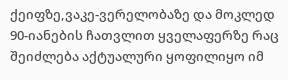ქეიფზე,ვაკე-ვერელობაზე და მოკლედ 90-იანების ჩათვლით ყველაფერზე რაც შეიძლება აქტუალური ყოფილიყო იმ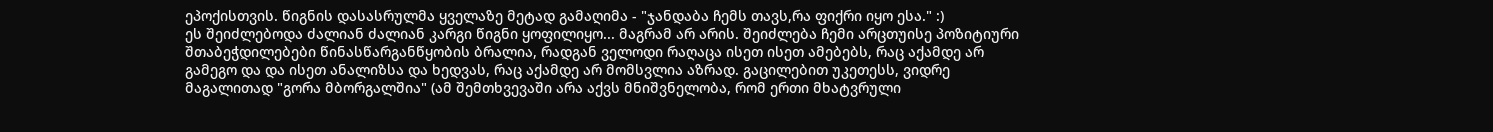ეპოქისთვის. წიგნის დასასრულმა ყველაზე მეტად გამაღიმა - "ჯანდაბა ჩემს თავს,რა ფიქრი იყო ესა." :)
ეს შეიძლებოდა ძალიან ძალიან კარგი წიგნი ყოფილიყო... მაგრამ არ არის. შეიძლება ჩემი არცთუისე პოზიტიური შთაბეჭდილებები წინასწარგანწყობის ბრალია, რადგან ველოდი რაღაცა ისეთ ისეთ ამებებს, რაც აქამდე არ გამეგო და და ისეთ ანალიზსა და ხედვას, რაც აქამდე არ მომსვლია აზრად. გაცილებით უკეთესს, ვიდრე მაგალითად "გორა მბორგალშია" (ამ შემთხვევაში არა აქვს მნიშვნელობა, რომ ერთი მხატვრული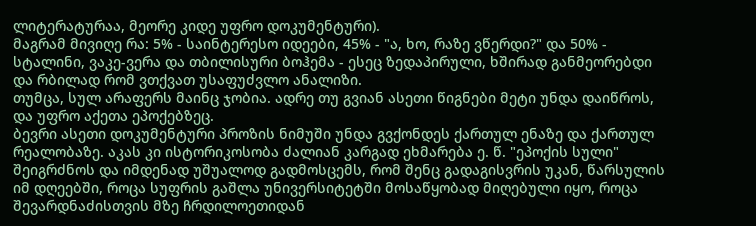ლიტერატურაა, მეორე კიდე უფრო დოკუმენტური).
მაგრამ მივიღე რა: 5% - საინტერესო იდეები, 45% - "ა, ხო, რაზე ვწერდი?" და 50% - სტალინი, ვაკე-ვერა და თბილისური ბოჰემა - ესეც ზედაპირული, ხშირად განმეორებდი და რბილად რომ ვთქვათ უსაფუძვლო ანალიზი.
თუმცა, სულ არაფერს მაინც ჯობია. ადრე თუ გვიან ასეთი წიგნები მეტი უნდა დაიწროს, და უფრო აქეთა ეპოქებზეც.
ბევრი ასეთი დოკუმენტური პროზის ნიმუში უნდა გვქონდეს ქართულ ენაზე და ქართულ რეალობაზე. აკას კი ისტორიკოსობა ძალიან კარგად ეხმარება ე. წ. "ეპოქის სული" შეიგრძნოს და იმდენად უშუალოდ გადმოსცემს, რომ შენც გადაგისვრის უკან, წარსულის იმ დღეებში, როცა სუფრის გაშლა უნივერსიტეტში მოსაწყობად მიღებული იყო, როცა შევარდნაძისთვის მზე ჩრდილოეთიდან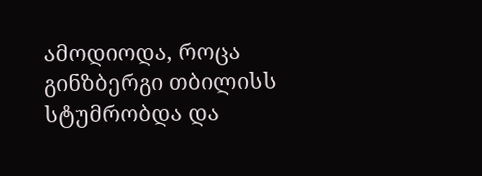ამოდიოდა, როცა გინზბერგი თბილისს სტუმრობდა და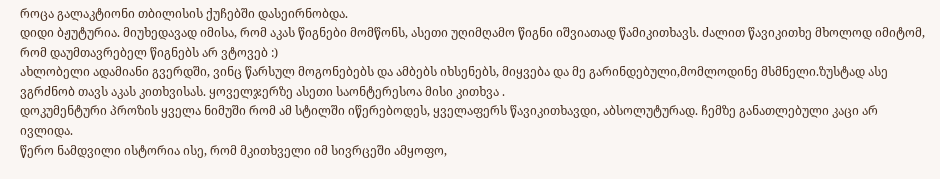როცა გალაკტიონი თბილისის ქუჩებში დასეირნობდა.
დიდი ბჟუტურია. მიუხედავად იმისა, რომ აკას წიგნები მომწონს, ასეთი უღიმღამო წიგნი იშვიათად წამიკითხავს. ძალით წავიკითხე მხოლოდ იმიტომ, რომ დაუმთავრებელ წიგნებს არ ვტოვებ :)
ახლობელი ადამიანი გვერდში, ვინც წარსულ მოგონებებს და ამბებს იხსენებს, მიყვება და მე გარინდებული,მომლოდინე მსმნელი.ზუსტად ასე ვგრძნობ თავს აკას კითხვისას. ყოველჯერზე ასეთი საონტერესოა მისი კითხვა .
დოკუმენტური პროზის ყველა ნიმუში რომ ამ სტილში იწერებოდეს, ყველაფერს წავიკითხავდი, აბსოლუტურად. ჩემზე განათლებული კაცი არ ივლიდა.
წერო ნამდვილი ისტორია ისე, რომ მკითხველი იმ სივრცეში ამყოფო,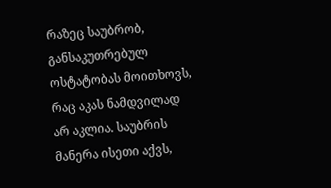რაზეც საუბრობ, განსაკუთრებულ ოსტატობას მოითხოვს, რაც აკას ნამდვილად არ აკლია. საუბრის მანერა ისეთი აქვს,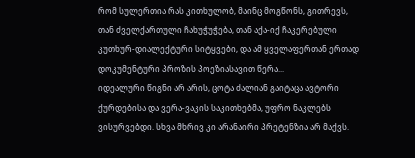რომ სულერთია რას კითხულობ, მაინც მოგწონს, გითრევს, თან ძველქართული ჩახუჭუჭება, თან აქა-იქ ჩაკერებული კუთხურ-დიალექტური სიტყვები, და ამ ყველაფერთან ერთად დოკუმენტური პროზის პოეზიასავით წერა...
იდეალური წიგნი არ არის, ცოტა ძალიან გაიტაცა ავტორი ქურდებისა და ვერა-ვაკის საკითხებმა, უფრო ნაკლებს ვისურვებდი. სხვა მხრივ კი არანაირი პრეტენზია არ მაქვს.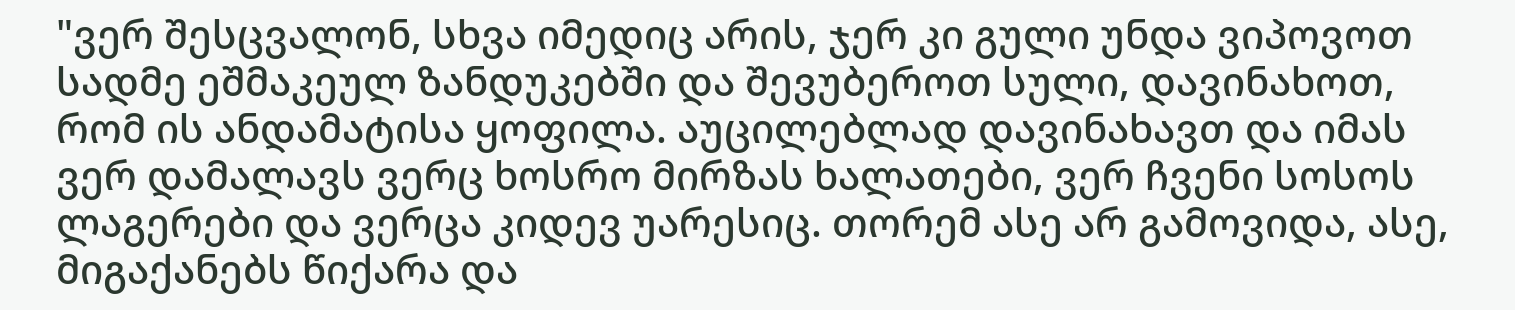"ვერ შესცვალონ, სხვა იმედიც არის, ჯერ კი გული უნდა ვიპოვოთ სადმე ეშმაკეულ ზანდუკებში და შევუბეროთ სული, დავინახოთ, რომ ის ანდამატისა ყოფილა. აუცილებლად დავინახავთ და იმას ვერ დამალავს ვერც ხოსრო მირზას ხალათები, ვერ ჩვენი სოსოს ლაგერები და ვერცა კიდევ უარესიც. თორემ ასე არ გამოვიდა, ასე, მიგაქანებს წიქარა და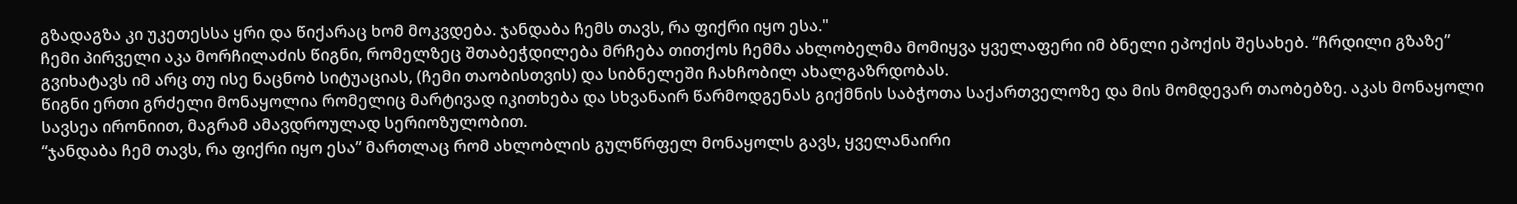გზადაგზა კი უკეთესსა ყრი და წიქარაც ხომ მოკვდება. ჯანდაბა ჩემს თავს, რა ფიქრი იყო ესა."
ჩემი პირველი აკა მორჩილაძის წიგნი, რომელზეც შთაბეჭდილება მრჩება თითქოს ჩემმა ახლობელმა მომიყვა ყველაფერი იმ ბნელი ეპოქის შესახებ. “ჩრდილი გზაზე” გვიხატავს იმ არც თუ ისე ნაცნობ სიტუაციას, (ჩემი თაობისთვის) და სიბნელეში ჩახჩობილ ახალგაზრდობას.
წიგნი ერთი გრძელი მონაყოლია რომელიც მარტივად იკითხება და სხვანაირ წარმოდგენას გიქმნის საბჭოთა საქართველოზე და მის მომდევარ თაობებზე. აკას მონაყოლი სავსეა ირონიით, მაგრამ ამავდროულად სერიოზულობით.
“ჯანდაბა ჩემ თავს, რა ფიქრი იყო ესა” მართლაც რომ ახლობლის გულწრფელ მონაყოლს გავს, ყველანაირი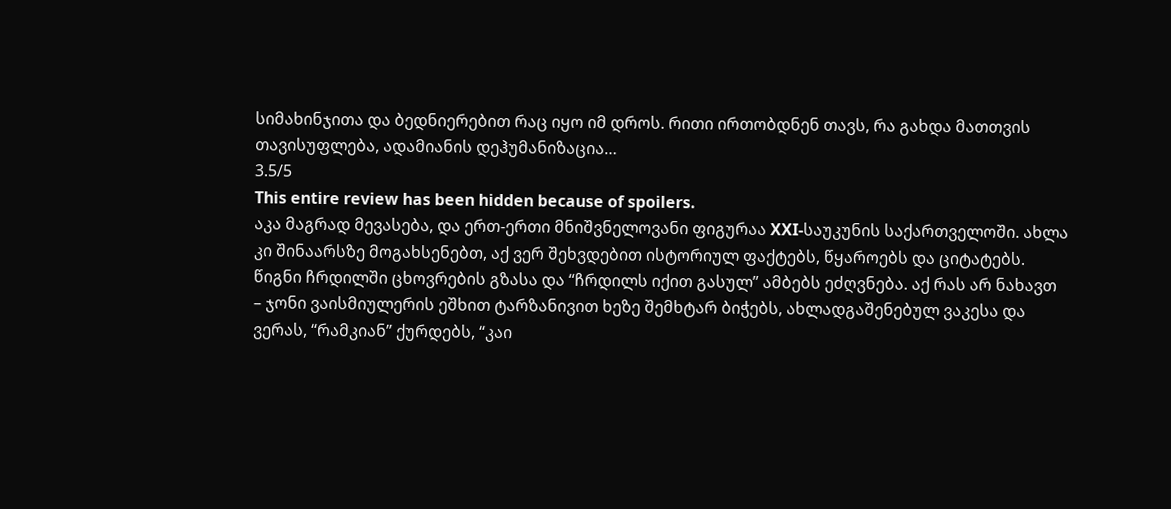სიმახინჯითა და ბედნიერებით რაც იყო იმ დროს. რითი ირთობდნენ თავს, რა გახდა მათთვის თავისუფლება, ადამიანის დეჰუმანიზაცია…
3.5/5
This entire review has been hidden because of spoilers.
აკა მაგრად მევასება, და ერთ-ერთი მნიშვნელოვანი ფიგურაა XXI-საუკუნის საქართველოში. ახლა კი შინაარსზე მოგახსენებთ, აქ ვერ შეხვდებით ისტორიულ ფაქტებს, წყაროებს და ციტატებს. წიგნი ჩრდილში ცხოვრების გზასა და “ჩრდილს იქით გასულ” ამბებს ეძღვნება. აქ რას არ ნახავთ – ჯონი ვაისმიულერის ეშხით ტარზანივით ხეზე შემხტარ ბიჭებს, ახლადგაშენებულ ვაკესა და ვერას, “რამკიან” ქურდებს, “კაი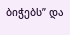ბიჭებს” და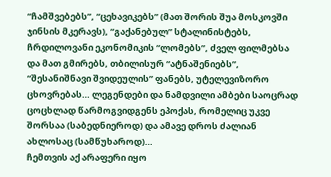“ჩამშვებებს”, “ცეხავიკებს” (მათ შორის შუა მოსკოვში ჯინსის მკერავს), “გაქანებულ” სტალინისტებს, ჩრდილოვანი ეკონომიკის “ლომებს”, ძველ ფილმებსა და მათ გმირებს, თბილისურ “ატნაშენიებს”, “შესანიშნავი შვიდეულის” ფანებს, უტელევიზორო ცხოვრებას… ლეგენდები და ნამდვილი ამბები საოცრად ცოცხლად წარმოგვიდგენს ეპოქას, რომელიც უკვე შორსაა (საბედნიეროდ) და ამავე დროს ძალიან ახლოსაც (სამწუხაროდ)…
ჩემთვის აქ არაფერი იყო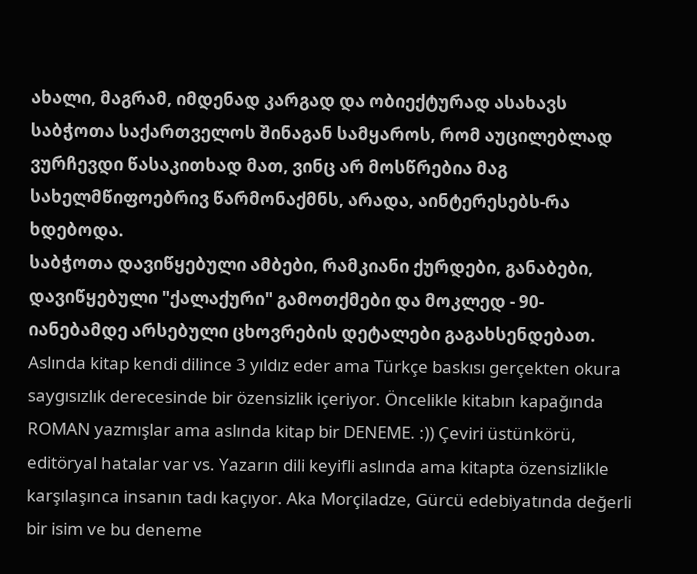ახალი, მაგრამ, იმდენად კარგად და ობიექტურად ასახავს საბჭოთა საქართველოს შინაგან სამყაროს, რომ აუცილებლად ვურჩევდი წასაკითხად მათ, ვინც არ მოსწრებია მაგ სახელმწიფოებრივ წარმონაქმნს, არადა, აინტერესებს-რა ხდებოდა.
საბჭოთა დავიწყებული ამბები, რამკიანი ქურდები, განაბები, დავიწყებული "ქალაქური" გამოთქმები და მოკლედ - 90-იანებამდე არსებული ცხოვრების დეტალები გაგახსენდებათ.
Aslında kitap kendi dilince 3 yıldız eder ama Türkçe baskısı gerçekten okura saygısızlık derecesinde bir özensizlik içeriyor. Öncelikle kitabın kapağında ROMAN yazmışlar ama aslında kitap bir DENEME. :)) Çeviri üstünkörü, editöryal hatalar var vs. Yazarın dili keyifli aslında ama kitapta özensizlikle karşılaşınca insanın tadı kaçıyor. Aka Morçiladze, Gürcü edebiyatında değerli bir isim ve bu deneme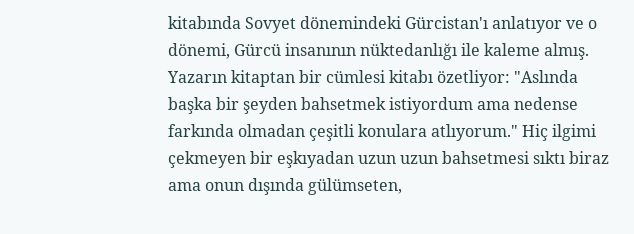kitabında Sovyet dönemindeki Gürcistan'ı anlatıyor ve o dönemi, Gürcü insanının nüktedanlığı ile kaleme almış. Yazarın kitaptan bir cümlesi kitabı özetliyor: "Aslında başka bir şeyden bahsetmek istiyordum ama nedense farkında olmadan çeşitli konulara atlıyorum." Hiç ilgimi çekmeyen bir eşkıyadan uzun uzun bahsetmesi sıktı biraz ama onun dışında gülümseten,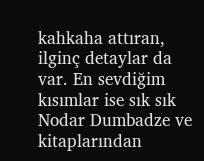kahkaha attıran, ilginç detaylar da var. En sevdiğim kısımlar ise sık sık Nodar Dumbadze ve kitaplarından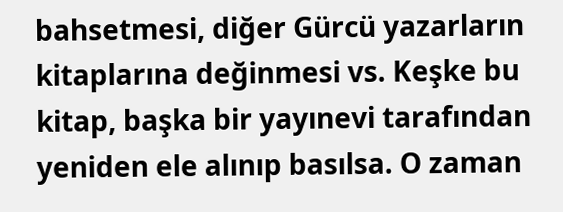bahsetmesi, diğer Gürcü yazarların kitaplarına değinmesi vs. Keşke bu kitap, başka bir yayınevi tarafından yeniden ele alınıp basılsa. O zaman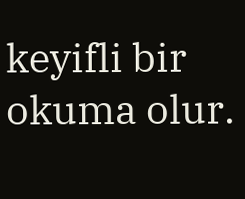keyifli bir okuma olur.